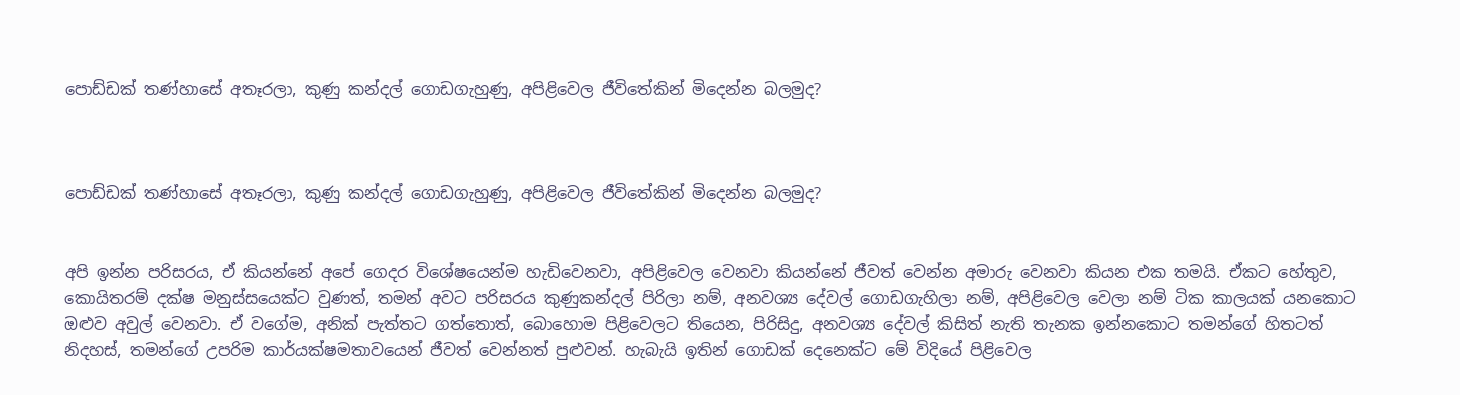පොඩ්ඩක් තණ්හාසේ අතෑරලා, කුණු කන්දල් ගොඩගැහුණු, අපිළිවෙල ජීවිතේකින් මිදෙන්න බලමුද?



පොඩ්ඩක් තණ්හාසේ අතෑරලා, කුණු කන්දල් ගොඩගැහුණු, අපිළිවෙල ජීවිතේකින් මිදෙන්න බලමුද?


අපි ඉන්න පරිසරය, ඒ කියන්නේ අපේ ගෙදර විශේෂයෙන්ම හැඩිවෙනවා, අපිළිවෙල වෙනවා කියන්නේ ජීවත් වෙන්න අමාරු වෙනවා කියන එක තමයි. ඒකට හේතුව, කොයිතරම් දක්ෂ මනුස්සයෙක්ට වුණත්, තමන් අවට පරිසරය කුණුකන්දල් පිරිලා නම්, අනවශ්‍ය දේවල් ගොඩගැහිලා නම්, අපිළිවෙල වෙලා නම් ටික කාලයක් යනකොට ඔළුව අවුල් වෙනවා. ඒ වගේම, අනික් පැත්තට ගත්තොත්, බොහොම පිළිවෙලට තියෙන, පිරිසිදු, අනවශ්‍ය දේවල් කිසිත් නැති තැනක ඉන්නකොට තමන්ගේ හිතටත් නිදහස්, තමන්ගේ උපරිම කාර්යක්ෂමතාවයෙන් ජීවත් වෙන්නත් පුළුවන්. හැබැයි ඉතින් ගොඩක් දෙනෙක්ට මේ විදියේ පිළිවෙල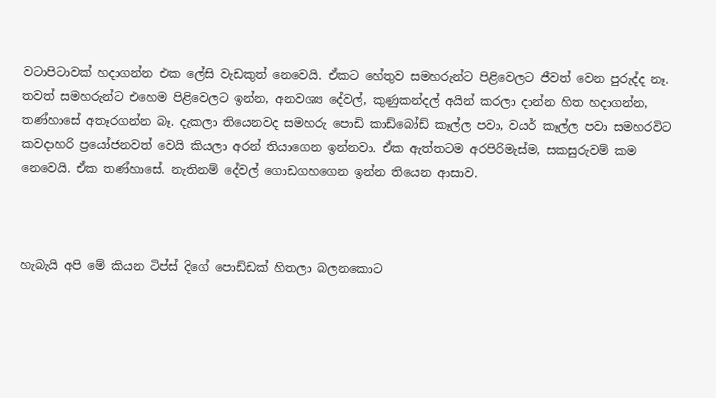වටාපිටාවක් හදාගන්න එක ලේසි වැඩකුත් නෙවෙයි. ඒකට හේතුව සමහරුන්ට පිළිවෙලට ජීවත් වෙන පුරුද්ද නෑ. තවත් සමහරුන්ට එහෙම පිළිවෙලට ඉන්න, අනවශ්‍ය දේවල්, කුණුකන්දල් අයින් කරලා දාන්න හිත හදාගන්න, තණ්හාසේ අතෑරගන්න බෑ. දැකලා තියෙනවද සමහරු පොඩි කාඩ්බෝඩ් කෑල්ල පවා, වයර් කෑල්ල පවා සමහරවිට කවදාහරි ප්‍රයෝජනවත් වෙයි කියලා අරන් තියාගෙන ඉන්නවා. ඒක ඇත්තටම අරපිරිමැස්ම, සකසුරුවම් කම නෙවෙයි. ඒක තණ්හාසේ. නැතිනම් දේවල් ගොඩගහගෙන ඉන්න තියෙන ආසාව.



හැබැයි අපි මේ කියන ටිප්ස් දිගේ පොඩ්ඩක් හිතලා බලනකොට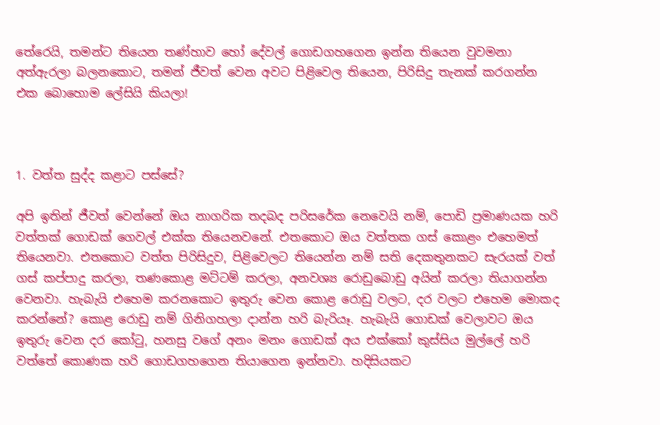තේරෙයි, තමන්ට තියෙන තණ්හාව හෝ දේවල් ගොඩගහගෙන ඉන්න තියෙන වුවමනා අත්ඇරලා බලනකොට, තමන් ජීවත් වෙන අවට පිළිවෙල තියෙන, පිරිසිදු තැනක් කරගන්න එක බොහොම ලේසියි කියලා!



1. වත්ත සුද්ද කළාට පස්සේ?

අපි ඉතින් ජීවත් වෙන්නේ ඔය නාගරික තදබද පරිසරේක නෙවෙයි නම්, පොඩි ප්‍රමාණයක හරි වත්තක් ගොඩක් ගෙවල් එක්ක තියෙනවනේ. එතකොට ඔය වත්තක ගස් කොළං එහෙමත් තියෙනවා. එතකොට වත්ත පිරිසිදුව, පිළිවෙලට තියෙන්න නම් සති දෙකතුනකට සැරයක් වත් ගස් කප්පාදු කරලා, තණකොළ මට්ටම් කරලා, අනවශ්‍ය රොඩුබොඩු අයින් කරලා තියාගන්න වෙනවා. හැබැයි එහෙම කරනකොට ඉතුරු වෙන කොළ රොඩු වලට, දර වලට එහෙම මොකද කරන්නේ? කොළ රොඩු නම් ගිනිගහලා දාන්න හරි බැරියෑ. හැබැයි ගොඩක් වෙලාවට ඔය ඉතුරු වෙන දර කෝටු, හනසු වගේ අනං මනං ගොඩක් අය එක්කෝ කුස්සිය මුල්ලේ හරි වත්තේ කොණක හරි ගොඩගහගෙන තියාගෙන ඉන්නවා. හදිසියකට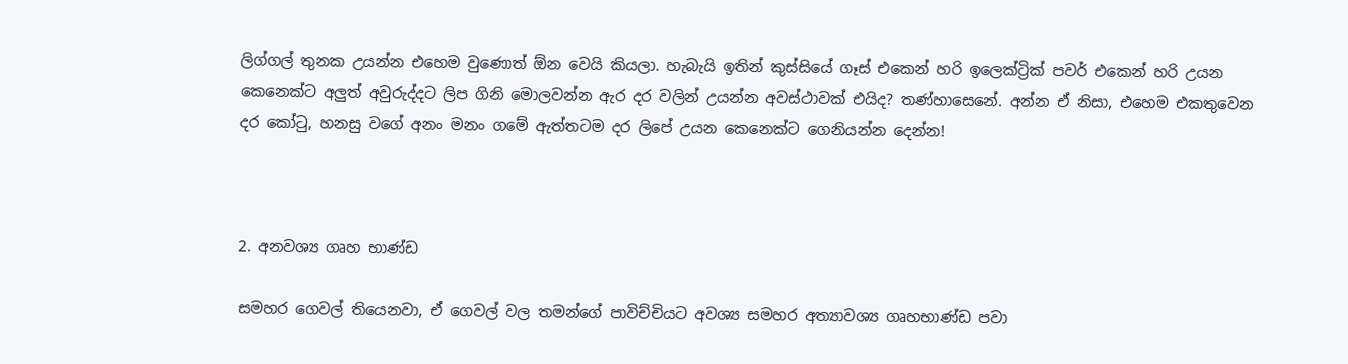ලිග්ගල් තුනක උයන්න එහෙම වුණොත් ඕන වෙයි කියලා. හැබැයි ඉතින් කුස්සියේ ගෑස් එකෙන් හරි ඉලෙක්ට්‍රික් පවර් එකෙන් හරි උයන කෙනෙක්ට අලුත් අවුරුද්දට ලිප ගිනි මොලවන්න ඇර දර වලින් උයන්න අවස්ථාවක් එයිද? තණ්හාසෙනේ. අන්න ඒ නිසා, එහෙම එකතුවෙන දර කෝටු, හනසු වගේ අනං මනං ගමේ ඇත්තටම දර ලිපේ උයන කෙනෙක්ට ගෙනියන්න දෙන්න!



2. අනවශ්‍ය ගෘහ භාණ්ඩ

සමහර ගෙවල් තියෙනවා, ඒ ගෙවල් වල තමන්ගේ පාවිච්චියට අවශ්‍ය සමහර අත්‍යාවශ්‍ය ගෘහභාණ්ඩ පවා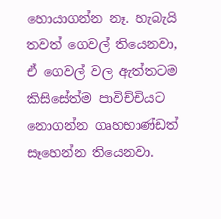හොයාගන්න නෑ. හැබැයි තවත් ගෙවල් තියෙනවා, ඒ ගෙවල් වල ඇත්තටම කිසිසේත්ම පාවිච්චියට නොගන්න ගෘහභාණ්ඩත් සෑහෙන්න තියෙනවා.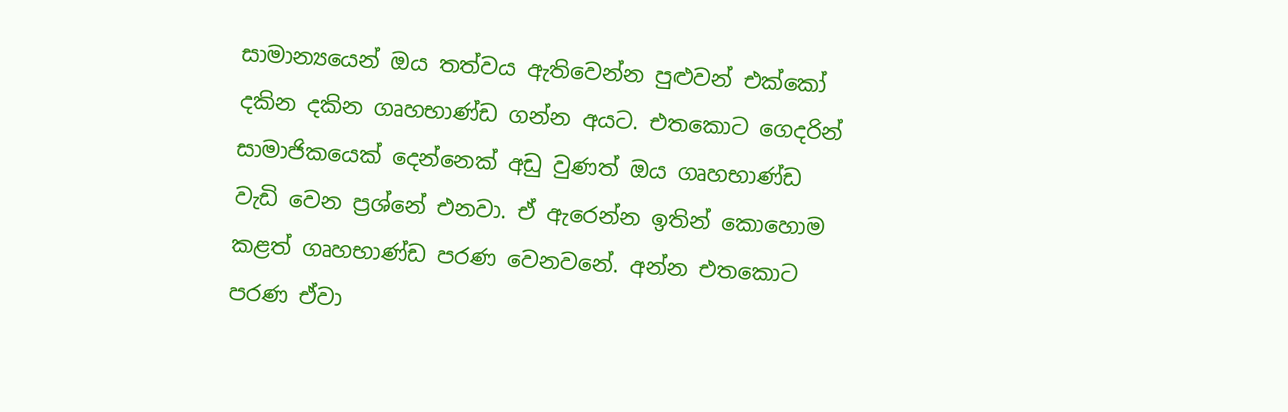සාමාන්‍යයෙන් ඔය තත්වය ඇතිවෙන්න පුළුවන් එක්කෝ දකින දකින ගෘහභාණ්ඩ ගන්න අයට. එතකොට ගෙදරින් සාමාජිකයෙක් දෙන්නෙක් අඩු වුණත් ඔය ගෘහභාණ්ඩ වැඩි වෙන ප්‍රශ්නේ එනවා. ඒ ඇරෙන්න ඉතින් කොහොම කළත් ගෘහභාණ්ඩ පරණ වෙනවනේ. අන්න එතකොට පරණ ඒවා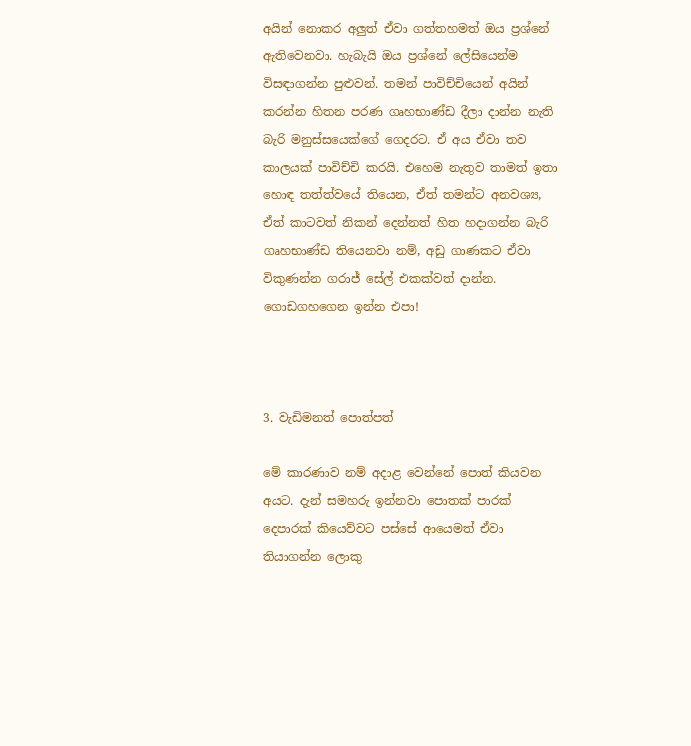අයින් නොකර අලුත් ඒවා ගත්තහමත් ඔය ප්‍රශ්නේ ඇතිවෙනවා. හැබැයි ඔය ප්‍රශ්නේ ලේසියෙන්ම විසඳාගන්න පුළුවන්. තමන් පාවිච්චියෙන් අයින් කරන්න හිතන පරණ ගෘහභාණ්ඩ දීලා දාන්න නැති බැරි මනුස්සයෙක්ගේ ගෙදරට. ඒ අය ඒවා තව කාලයක් පාවිච්චි කරයි. එහෙම නැතුව තාමත් ඉතා හොඳ තත්ත්වයේ තියෙන, ඒත් තමන්ට අනවශ්‍ය, ඒත් කාටවත් නිකන් දෙන්නත් හිත හදාගන්න බැරි ගෘහභාණ්ඩ තියෙනවා නම්, අඩු ගාණකට ඒවා විකුණන්න ගරාජ් සේල් එකක්වත් දාන්න. ගොඩගහගෙන ඉන්න එපා!



3. වැඩිමනත් පොත්පත්

මේ කාරණාව නම් අදාළ වෙන්නේ පොත් කියවන අයට. දැන් සමහරු ඉන්නවා පොතක් පාරක් දෙපාරක් කියෙව්වට පස්සේ ආයෙමත් ඒවා තියාගන්න ලොකු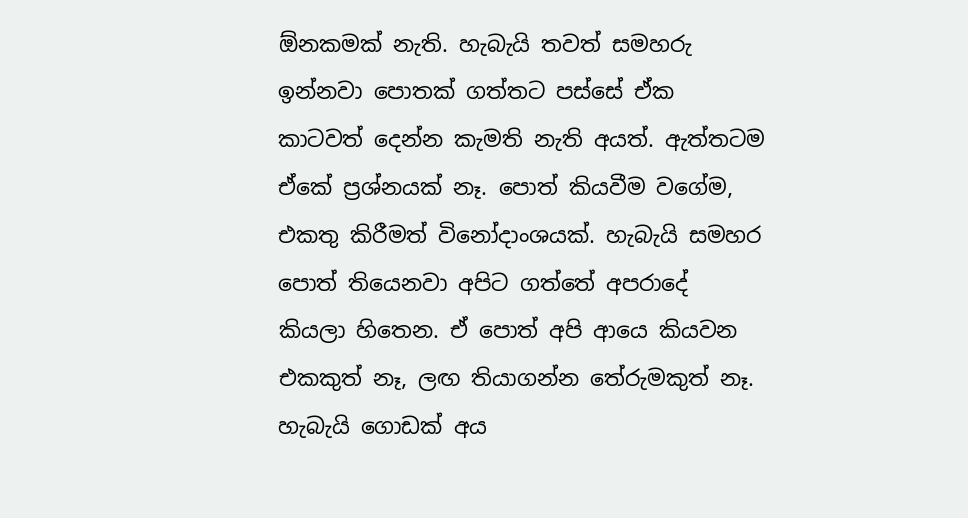ඕනකමක් නැති. හැබැයි තවත් සමහරු ඉන්නවා පොතක් ගත්තට පස්සේ ඒක කාටවත් දෙන්න කැමති නැති අයත්. ඇත්තටම ඒකේ ප්‍රශ්නයක් නෑ. පොත් කියවීම වගේම, එකතු කිරීමත් විනෝදාංශයක්. හැබැයි සමහර පොත් තියෙනවා අපිට ගත්තේ අපරාදේ කියලා හිතෙන. ඒ පොත් අපි ආයෙ කියවන එකකුත් නෑ, ලඟ තියාගන්න තේරුමකුත් නෑ. හැබැයි ගොඩක් අය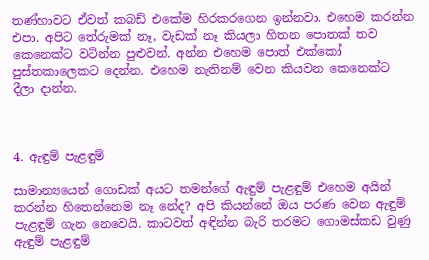තණ්හාවට ඒවත් කබඩ් එකේම හිරකරගෙන ඉන්නවා. එහෙම කරන්න එපා. අපිට තේරුමක් නෑ, වැඩක් නෑ කියලා හිතන පොතක් තව කෙනෙක්ට වටින්න පුළුවන්. අන්න එහෙම පොත් එක්කෝ පුස්තකාලෙකට දෙන්න. එහෙම නැතිනම් වෙන කියවන කෙනෙක්ට දීලා දාන්න.



4. ඇඳුම් පැළඳුම්

සාමාන්‍යයෙන් ගොඩක් අයට තමන්ගේ ඇඳුම් පැළඳුම් එහෙම අයින් කරන්න හිතෙන්නෙම නෑ නේද? අපි කියන්නේ ඔය පරණ වෙන ඇඳුම් පැළඳුම් ගැන නෙවෙයි. කාටවත් අඳින්න බැරි තරමට ගොමස්කඩ වුණු ඇඳුම් පැළඳුම්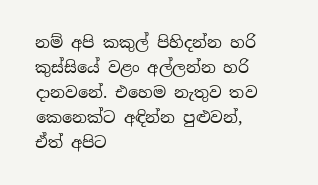නම් අපි කකුල් පිහිදන්න හරි කුස්සියේ වළං අල්ලන්න හරි දානවනේ. එහෙම නැතුව තව කෙනෙක්ට අඳින්න පුළුවන්, ඒත් අපිට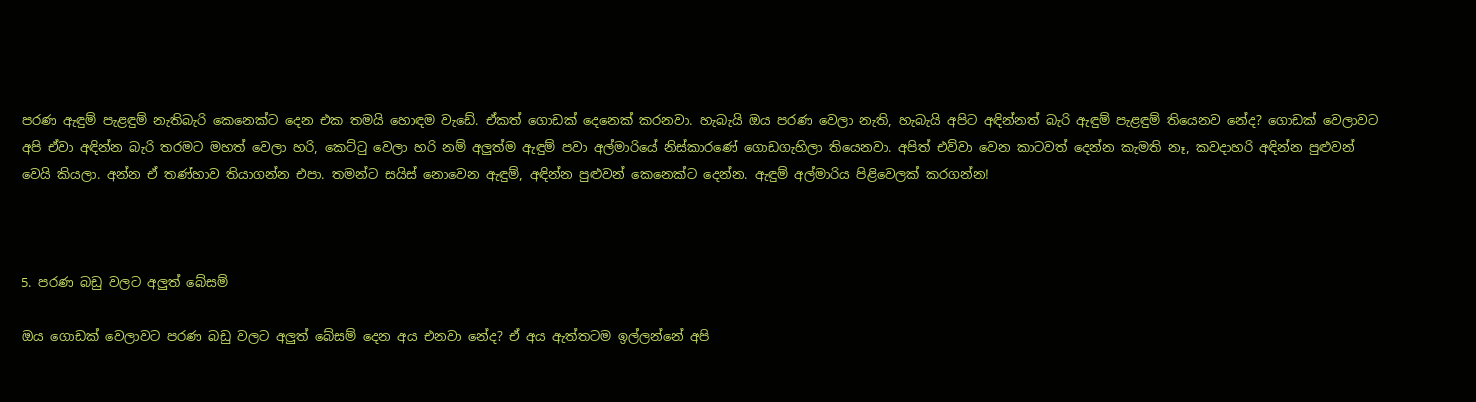පරණ ඇඳුම් පැළඳුම් නැතිබැරි කෙනෙක්ට දෙන එක තමයි හොඳම වැඩේ. ඒකත් ගොඩක් දෙනෙක් කරනවා. හැබැයි ඔය පරණ වෙලා නැති, හැබැයි අපිට අඳින්නත් බැරි ඇඳුම් පැළඳුම් තියෙනව නේද? ගොඩක් වෙලාවට අපි ඒවා අඳින්න බැරි තරමට මහත් වෙලා හරි, කෙට්ටු වෙලා හරි නම් අලුත්ම ඇඳුම් පවා අල්මාරියේ නිස්කාරණේ ගොඩගැහිලා තියෙනවා. අපිත් එව්වා වෙන කාටවත් දෙන්න කැමති නෑ, කවදාහරි අඳින්න පුළුවන් වෙයි කියලා. අන්න ඒ තණ්හාව තියාගන්න එපා. තමන්ට සයිස් නොවෙන ඇඳුම්, අඳින්න පුළුවන් කෙනෙක්ට දෙන්න. ඇඳුම් අල්මාරිය පිළිවෙලක් කරගන්න!



5. පරණ බඩු වලට අලුත් බේසම්

ඔය ගොඩක් වෙලාවට පරණ බඩු වලට අලුත් බේසම් දෙන අය එනවා නේද? ඒ අය ඇත්තටම ඉල්ලන්නේ අපි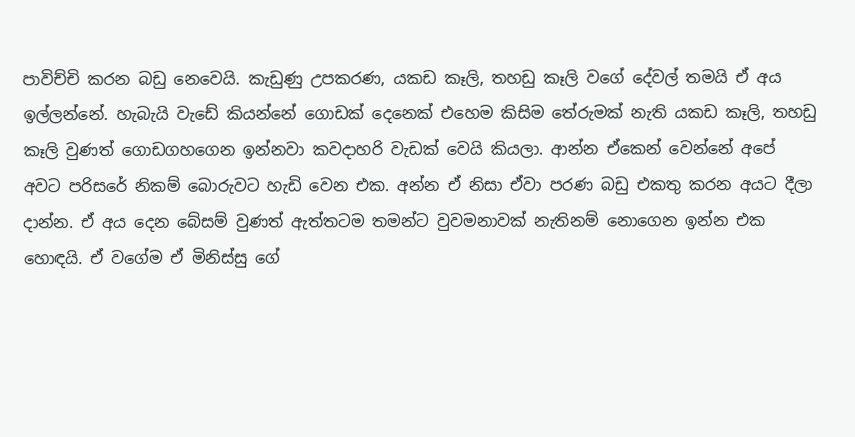පාවිච්චි කරන බඩු නෙවෙයි. කැඩුණු උපකරණ, යකඩ කෑලි, තහඩු කෑලි වගේ දේවල් තමයි ඒ අය ඉල්ලන්නේ. හැබැයි වැඩේ කියන්නේ ගොඩක් දෙනෙක් එහෙම කිසිම තේරුමක් නැති යකඩ කෑලි, තහඩු කෑලි වුණත් ගොඩගහගෙන ඉන්නවා කවදාහරි වැඩක් වෙයි කියලා. ආන්න ඒකෙන් වෙන්නේ අපේ අවට පරිසරේ නිකම් බොරුවට හැඩි වෙන එක. අන්න ඒ නිසා ඒවා පරණ බඩු එකතු කරන අයට දීලා දාන්න. ඒ අය දෙන බේසම් වුණත් ඇත්තටම තමන්ට වුවමනාවක් නැතිනම් නොගෙන ඉන්න එක හොඳයි. ඒ වගේම ඒ මිනිස්සු ගේ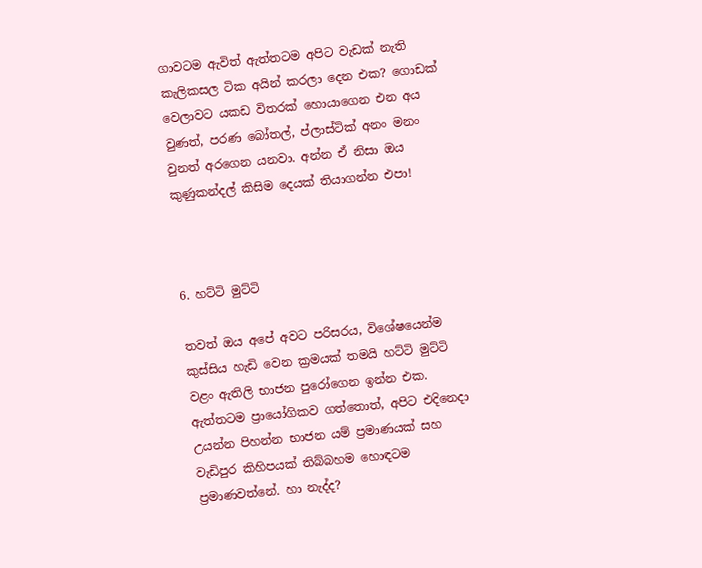ගාවටම ඇවිත් ඇත්තටම අපිට වැඩක් නැති කැලිකසල ටික අයින් කරලා දෙන එක? ගොඩක් වෙලාවට යකඩ විතරක් හොයාගෙන එන අය වුණත්, පරණ බෝතල්, ප්ලාස්‍ටික් අනං මනං වුනත් අරගෙන යනවා. අන්න ඒ නිසා ඔය කුණුකන්දල් කිසිම දෙයක් තියාගන්න එපා!



6. හට්ටි මුට්ටි

තවත් ඔය අපේ අවට පරිසරය, විශේෂයෙන්ම කුස්සිය හැඩි වෙන ක්‍රමයක් තමයි හට්ටි මුට්ටි වළං ඇතිලි භාජන පුරෝගෙන ඉන්න එක. ඇත්තටම ප්‍රායෝගිකව ගත්තොත්, අපිට එදිනෙදා උයන්න පිහන්න භාජන යම් ප්‍රමාණයක් සහ වැඩිපුර කිහිපයක් තිබ්බහම හොඳටම ප්‍රමාණවත්නේ. හා නැද්ද?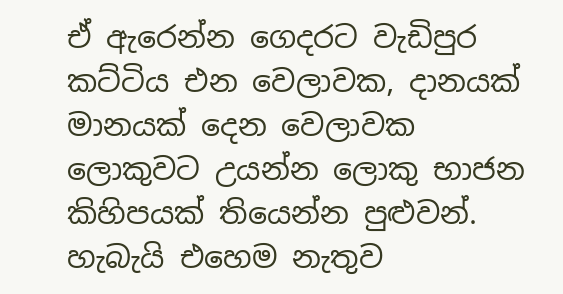ඒ ඇරෙන්න ගෙදරට වැඩිපුර කට්ටිය එන වෙලාවක, දානයක් මානයක් දෙන වෙලාවක ලොකුවට උයන්න ලොකු භාජන කිහිපයක් තියෙන්න පුළුවන්. හැබැයි එහෙම නැතුව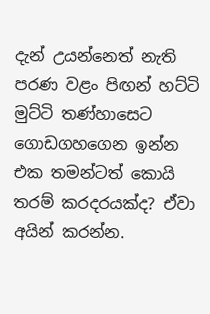දැන් උයන්නෙත් නැති පරණ වළං පිඟන් හට්ටි මුට්ටි තණ්හාසෙට ගොඩගහගෙන ඉන්න එක තමන්ටත් කොයි තරම් කරදරයක්ද? ඒවා අයින් කරන්න.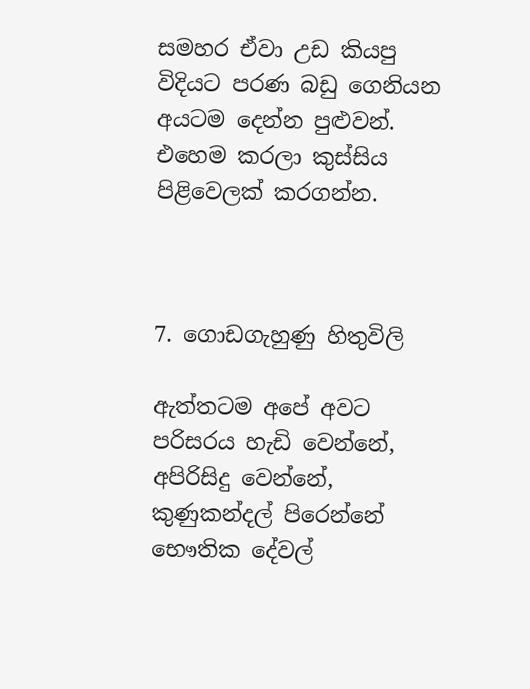සමහර ඒවා උඩ කියපු විදියට පරණ බඩු ගෙනියන අයටම දෙන්න පුළුවන්. එහෙම කරලා කුස්සිය පිළිවෙලක් කරගන්න.



7. ගොඩගැහුණු හිතුවිලි

ඇත්තටම අපේ අවට පරිසරය හැඩි වෙන්නේ, අපිරිසිදු වෙන්නේ, කුණුකන්දල් පිරෙන්නේ භෞතික දේවල්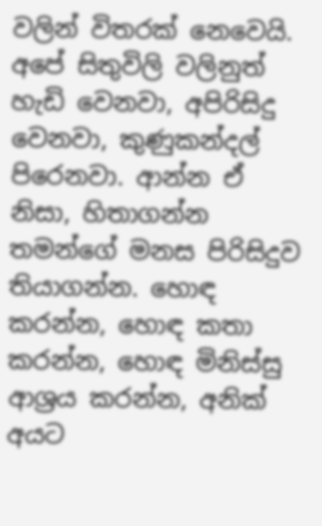වලින් විතරක් නෙවෙයි. අපේ සිතුවිලි වලිනුත් හැඩි වෙනවා, අපිරිසිදු වෙනවා, කුණුකන්දල් පිරෙනවා. ආන්න ඒ නිසා, හිතාගන්න තමන්ගේ මනස පිරිසිදුව තියාගන්න. හොඳ කරන්න, හොඳ කතා කරන්න, හොඳ මිනිස්සු ආශ්‍රය කරන්න, අනික් අයට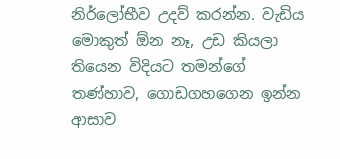නිර්ලෝභීව උදව් කරන්න. වැඩිය මොකුත් ඕන නෑ, උඩ කියලා තියෙන විදියට තමන්ගේ තණ්හාව, ගොඩගහගෙන ඉන්න ආසාව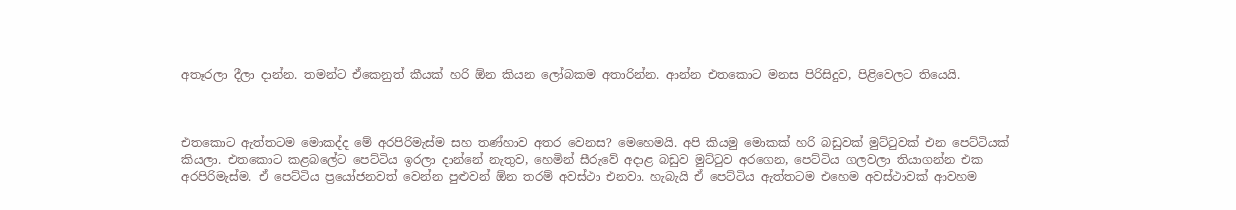අතෑරලා දීලා දාන්න. තමන්ට ඒකෙනුත් කීයක් හරි ඕන කියන ලෝබකම අතාරින්න. ආන්න එතකොට මනස පිරිසිදුව, පිළිවෙලට තියෙයි.



එතකොට ඇත්තටම මොකද්ද මේ අරපිරිමැස්ම සහ තණ්හාව අතර වෙනස? මෙහෙමයි. අපි කියමු මොකක් හරි බඩුවක් මුට්ටුවක් එන පෙට්ටියක් කියලා. එතකොට කළබලේට පෙට්ටිය ඉරලා දාන්නේ නැතුව, හෙමින් සීරුවේ අදාළ බඩුව මුට්ටුව අරගෙන, පෙට්ටිය ගලවලා තියාගන්න එක අරපිරිමැස්ම. ඒ පෙට්ටිය ප්‍රයෝජනවත් වෙන්න පුළුවන් ඕන තරම් අවස්ථා එනවා. හැබැයි ඒ පෙට්ටිය ඇත්තටම එහෙම අවස්ථාවක් ආවහම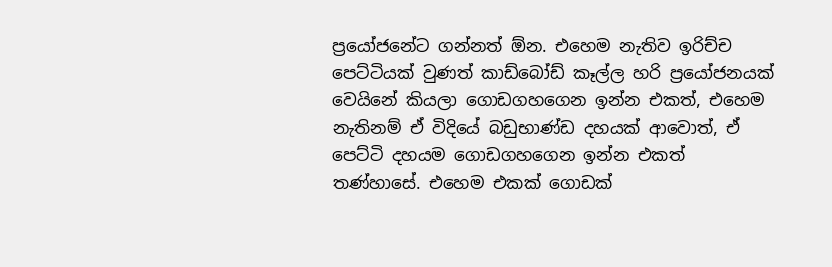ප්‍රයෝජනේට ගන්නත් ඕන. එහෙම නැතිව ඉරිච්ච පෙට්ටියක් වුණත් කාඩ්බෝඩ් කෑල්ල හරි ප්‍රයෝජනයක් වෙයිනේ කියලා ගොඩගහගෙන ඉන්න එකත්, එහෙම නැතිනම් ඒ විදියේ බඩුභාණ්ඩ දහයක් ආවොත්, ඒ පෙට්ටි දහයම ගොඩගහගෙන ඉන්න එකත් තණ්හාසේ. එහෙම එකක් ගොඩක්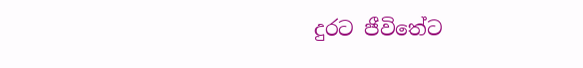දුරට ජීවිතේට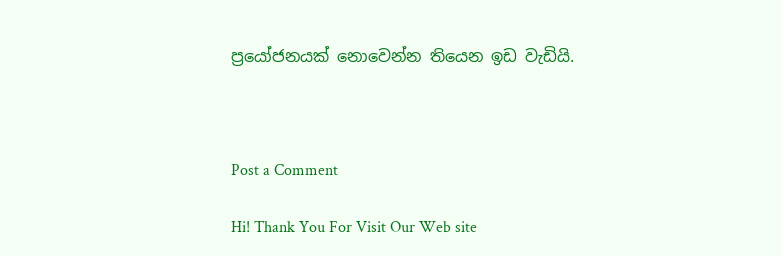ප්‍රයෝජනයක් නොවෙන්න තියෙන ඉඩ වැඩියි.



Post a Comment

Hi! Thank You For Visit Our Web site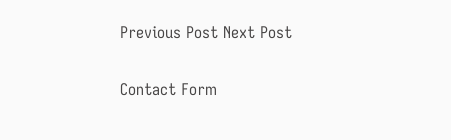Previous Post Next Post

Contact Form